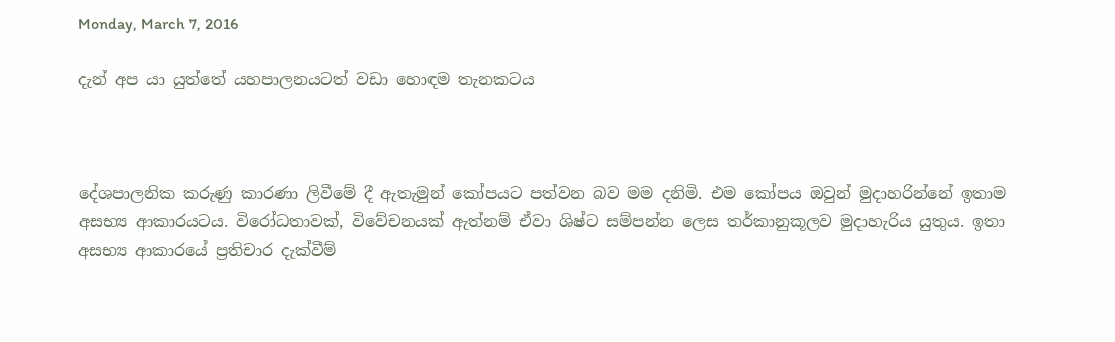Monday, March 7, 2016

දැන් අප යා යුත්තේ යහපාලනයටත් වඩා හොඳම තැනකටය



දේශපාලනික කරුණු කාරණා ලිවීමේ දී ඇතැමුන් කෝපයට පත්වන බව මම දනිමි. එම කෝපය ඔවුන් මුදාහරින්නේ ඉතාම අසභ්‍ය ආකාරයටය. විරෝධතාවක්, විවේචනයක් ඇත්නම් ඒවා ශිෂ්ට සම්පන්න ලෙස තර්කානුකූලව මුදාහැරිය යුතුය. ඉතා අසභ්‍ය ආකාරයේ ප්‍රතිචාර දැක්වීම්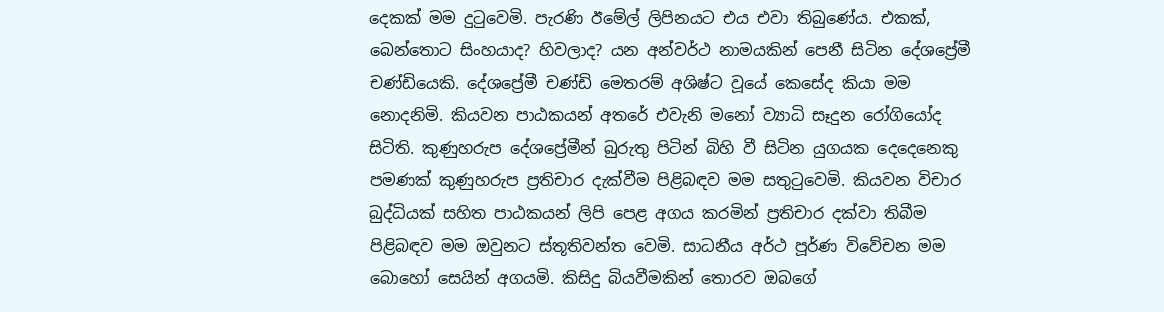දෙකක් මම දුටුවෙමි. පැරණි ඊමේල් ලිපිනයට එය එවා තිබුණේය. එකක්, බෙන්තොට සිංහයාද? හිවලාද? යන අන්වර්ථ නාමයකින් පෙනී සිටින දේශප්‍රේමී චණ්ඩියෙකි. දේශප්‍රේමී චණ්ඩි මෙතරම් අශිෂ්ට වූයේ කෙසේද කියා මම නොදනිමි. කියවන පාඨකයන් අතරේ එවැනි මනෝ ව්‍යාධි සෑදුන රෝගියෝද සිටිති. කුණුහරුප දේශප්‍රේමීන් බුරුතු පිටින් බිහි වී සිටින යුගයක දෙදෙනෙකු පමණක් කුණුහරුප ප්‍රතිචාර දැක්වීම පිළිබඳව මම සතුටුවෙමි. කියවන විචාර බුද්ධියක් සහිත පාඨකයන් ලිපි පෙළ අගය කරමින් ප්‍රතිචාර දක්වා තිබීම පිළිබඳව මම ඔවුනට ස්තූතිවන්ත වෙමි. සාධනීය අර්ථ පූර්ණ විවේචන මම බොහෝ සෙයින් අගයමි. කිසිදු බියවීමකින් තොරව ඔබගේ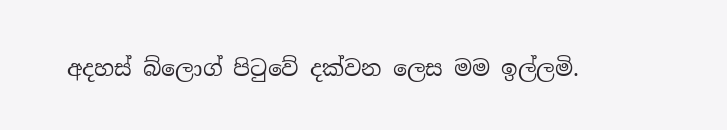අදහස් බ්ලොග් පිටුවේ දක්වන ලෙස මම ඉල්ලමි.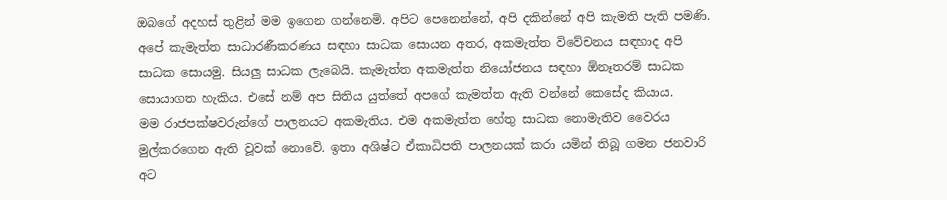ඔබගේ අදහස් තුළින් මම ඉගෙන ගන්නෙමි. අපිට පෙනෙන්නේ, අපි දකින්නේ අපි කැමති පැති පමණි. අපේ කැමැත්ත සාධාරණීකරණය සඳහා සාධක සොයන අතර, අකමැත්ත විවේචනය සඳහාද අපි සාධක සොයමු. සියලු සාධක ලැබෙයි. කැමැත්ත අකමැත්ත නියෝජනය සඳහා ඕනෑතරම් සාධක සොයාගත හැකිය. එසේ නම් අප සිතිය යුත්තේ අපගේ කැමත්ත ඇති වන්නේ කෙසේද කියාය.
මම රාජපක්ෂවරුන්ගේ පාලනයට අකමැතිය. එම අකමැත්ත හේතු සාධක නොමැතිව වෛරය මුල්කරගෙන ඇති වූවක් නොවේ. ඉතා අශිෂ්ට ඒකාධිපති පාලනයක් කරා යමින් තිබූ ගමන ජනවාරි අට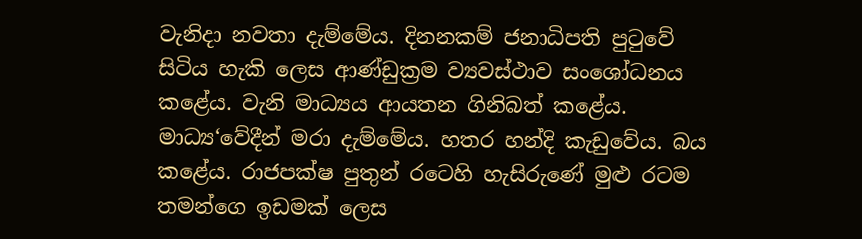වැනිදා නවතා දැම්මේය. දිනනකම් ජනාධිපති පුටුවේ සිටිය හැකි ලෙස ආණ්ඩුක්‍රම ව්‍යවස්ථාව සංශෝධනය කළේය. වැනි මාධ්‍යය ආයතන ගිනිබත් කළේය. මාධ්‍ය‘වේදීන් මරා දැම්මේය. හතර හන්දි කැඩුවේය. බය කළේය. රාජපක්ෂ පුතුන් රටෙහි හැසිරුණේ මුළු රටම තමන්ගෙ ඉඩමක් ලෙස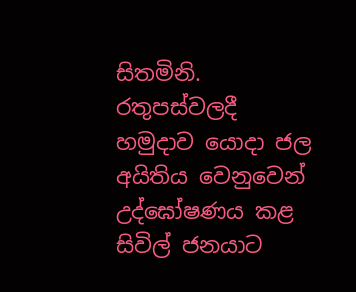සිතමිනි. රතුපස්වලදී හමුදාව යොදා ජල අයිතිය වෙනුවෙන් උද්ඝෝෂණය කළ සිවිල් ජනයාට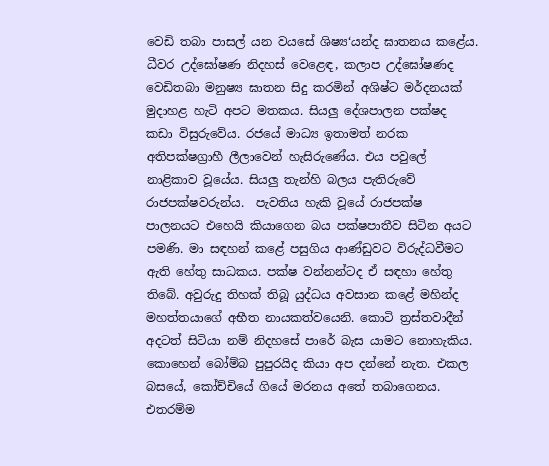වෙඩි තබා පාසල් යන වයසේ ශිෂ්‍ය‘යන්ද ඝාතනය කළේය. ධීවර උද්ඝෝෂණ නිදහස් වෙළෙඳ, කලාප උද්ඝෝෂණද වෙඩිතබා මනුෂ්‍ය ඝාතන සිදු කරමින් අශිෂ්ට මර්දනයක් මුදාහළ හැටි අපට මතකය. සියලු දේශපාලන පක්ෂද කඩා විසුරුවේය. රජයේ මාධ්‍ය ඉතාමත් නරක අතිපක්ෂග්‍රාහී ලීලාවෙන් හැසිරුණේය. එය පවුලේ නාළිකාව වූයේය. සියලු තැන්හි බලය පැතිරුවේ රාජපක්ෂවරුන්ය.  පැවතිය හැකි වූයේ රාජපක්ෂ පාලනයට එහෙයි කියාගෙන බය පක්ෂපාතීව සිටින අයට පමණි. මා සඳහන් කළේ පසුගිය ආණ්ඩුවට විරුද්ධවීමට ඇති හේතු සාධකය. පක්ෂ වන්නන්ටද ඒ සඳහා හේතු තිබේ. අවුරුදු තිහක් තිබූ යුද්ධය අවසාන කළේ මහින්ද මහත්තයාගේ අභීත නායකත්වයෙනි. කොටි ත්‍රස්තවාදීන් අදටත් සිටියා නම් නිදහසේ පාරේ බැස යාමට නොහැකිය. කොහෙන් බෝම්බ පුපුරයිද කියා අප දන්නේ නැත. එකල බසයේ, කෝච්චියේ ගියේ මරනය අතේ තබාගෙනය. එතරම්ම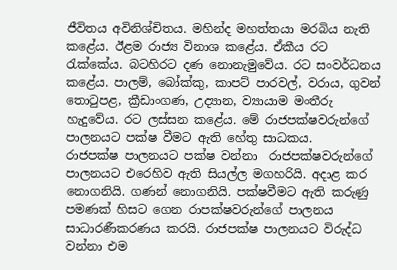ජීවිතය අවිනිශ්චිතය. මහින්ද මහත්තයා මරබිය නැති කළේය. ඊළම රාජ්‍ය විනාශ කළේය. ඒකීය රට රැක්කේය. බටහිරට දණ නොනැමුවේය. රට සංවර්ධනය කළේය. පාලම්, බෝක්කු, කාපට් පාරවල්, වරාය, ගුවන් තොටුපළ, ක්‍රීඩාංගණ, උද්‍යාන, ව්‍යායාම මංතීරු හැදුවේය. රට ලස්සන කළේය. මේ රාජපක්ෂවරුන්ගේ පාලනයට පක්ෂ වීමට ඇති හේතු සාධකය.
රාජපක්ෂ පාලනයට පක්ෂ වන්නා  රාජපක්ෂවරුන්ගේ පාලනයට එරෙහිව ඇති සියල්ල මගහරියි. අදාළ කර නොගනියි. ගණන් නොගනියි. පක්ෂවීමට ඇති කරුණු පමණක් හිසට ගෙන රාපක්ෂවරුන්ගේ පාලනය සාධාරණීකරණය කරයි. රාජපක්ෂ පාලනයට විරුද්ධ වන්නා එම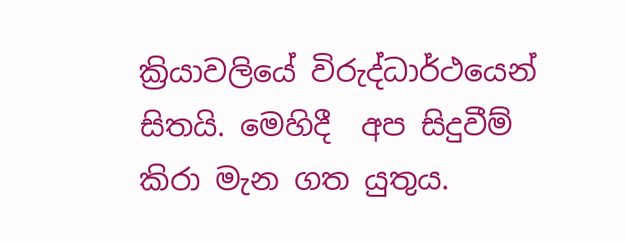ක්‍රියාවලියේ විරුද්ධාර්ථයෙන් සිතයි. මෙහිදී  අප සිදුවීම් කිරා මැන ගත යුතුය.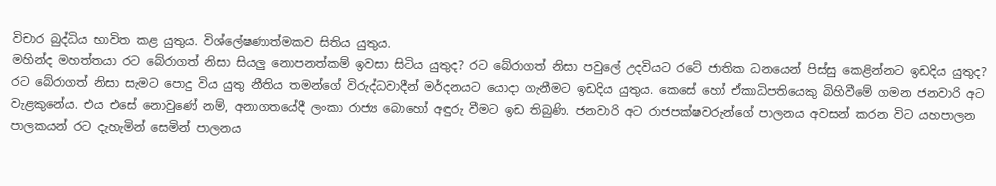විචාර බුද්ධිය භාවිත කළ යුතුය. විශ්ලේෂණාත්මකව සිතිය යුතුය.
මහින්ද මහත්තයා රට බේරාගත් නිසා සියලු නොපනත්කම් ඉවසා සිටිය යුතුද? රට බේරාගත් නිසා පවුලේ උදවියට රටේ ජාතික ධනයෙන් පිස්සු කෙළින්නට ඉඩදිය යුතුද? රට බේරාගත් නිසා සැමට පොදු විය යුතු නීතිය තමන්ගේ විරුද්ධවාදීන් මර්දනයට යොදා ගැනීමට ඉඩදිය යුතුය. කෙසේ හෝ ඒකාධිපතියෙකු බිහිවීමේ ගමන ජනවාරි අට වැළකුනේය. එය එසේ නොවුණේ නම්, අනාගතයේදී ලංකා රාජ්‍ය බොහෝ අඳුරු වීමට ඉඩ තිබුණි. ජනවාරි අට රාජපක්ෂවරුන්ගේ පාලනය අවසන් කරන විට යහපාලන පාලකයන් රට දැහැමින් සෙමින් පාලනය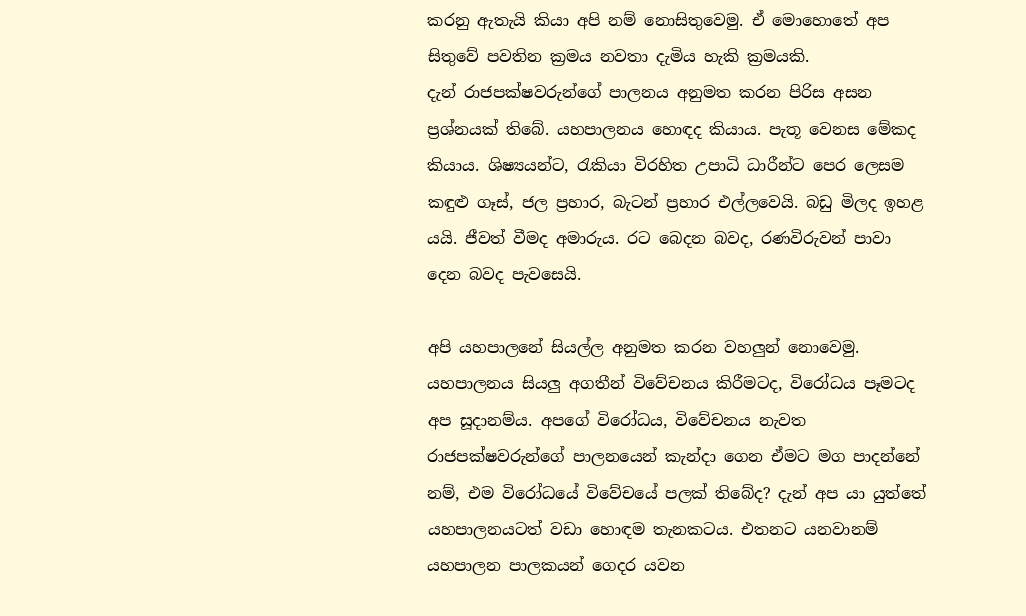කරනු ඇතැයි කියා අපි නම් නොසිතුවෙමු. ඒ මොහොතේ අප සිතුවේ පවතින ක්‍රමය නවතා දැමිය හැකි ක්‍රමයකි.
දැන් රාජපක්ෂවරුන්ගේ පාලනය අනුමත කරන පිරිස අසන ප්‍රශ්නයක් තිබේ. යහපාලනය හොඳද කියාය. පැතූ වෙනස මේකද කියාය. ශිෂ්‍යයන්ට, රැකියා විරහිත උපාධි ධාරීන්ට පෙර ලෙසම කඳුළු ගෑස්, ජල ප්‍රහාර, බැටන් ප්‍රහාර එල්ලවෙයි. බඩු මිලද ඉහළ යයි. ජීවත් වීමද අමාරුය. රට බෙදන බවද, රණවිරුවන් පාවා දෙන බවද පැවසෙයි.

අපි යහපාලනේ සියල්ල අනුමත කරන වහලුන් නොවෙමු. යහපාලනය සියලු අගතීන් විවේචනය කිරීමටද, විරෝධය පෑමටද අප සූදානම්ය. අපගේ විරෝධය, විවේචනය නැවත රාජපක්ෂවරුන්ගේ පාලනයෙන් කැන්දා ගෙන ඒමට මග පාදන්නේ නම්, එම විරෝධයේ විවේචයේ පලක් තිබේද? දැන් අප යා යුත්තේ යහපාලනයටත් වඩා හොඳම තැනකටය. එතනට යනවානම් යහපාලන පාලකයන් ගෙදර යවන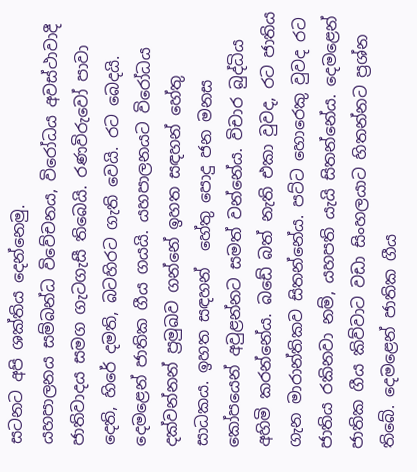සටනට අපි ශක්තිය දෙන්නෙමු.
යහපාලනය සම්බන්ධ විවේචනය, විරෝධය අවස්ථාවාදී ජාතිවාදය සමග ගැටගැසී තිබෙයි. රණවිරුවෝ පාවා දෙති, හිරේ දමති, බටහිරට ගැති වෙයි. රට බෙදයි. දෙමළෙන් ජාතික ගීය ගයයි. යහපාලනයට විරෝධය දක්වන්නන් ප්‍රමුඛව ගන්නේ ඉහත සඳහන් හේතු සාධකය. ඉහත සඳහන්  හේතු පොදු ජන මනස කෝපයෙන් අවුළන්නට සමත් වන්නේය. විචාර බුද්ධිය අහිමි කරන්නේය. බඩේ බත් නැති එකා වුවද, රට ජාතිය ගැන මාරාන්තිකව සිතන්නේය. පට්ට හොරෙකු වුවද රට ජාතිය රකිනවා නම්, යහපති යැයි සිතන්නේය. දෙමළෙන් ජාතික ගීය කිව්වාට වඩා සිංහලයාට හිතන්නට ප්‍රශ්න තිබේ. දෙමළෙන් ජාතික ගීය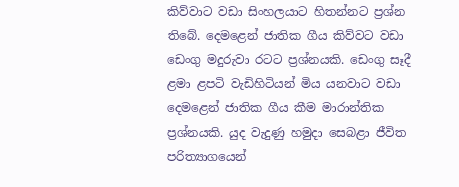කිව්වාට වඩා සිංහලයාට හිතන්නට ප්‍රශ්න තිබේ. දෙමළෙන් ජාතික ගීය කිව්වට වඩා ඩෙංගු මදුරුවා රටට ප්‍රශ්නයකි. ඩෙංගු සෑදී ළමා ළපටි වැඩිහිටියන් මිය යනවාට වඩා දෙමළෙන් ජාතික ගීය කීම මාරාන්තික ප්‍රශ්නයකි. යුද වැදුණු හමුදා සෙබළා ජීවිත පරිත්‍යාගයෙන්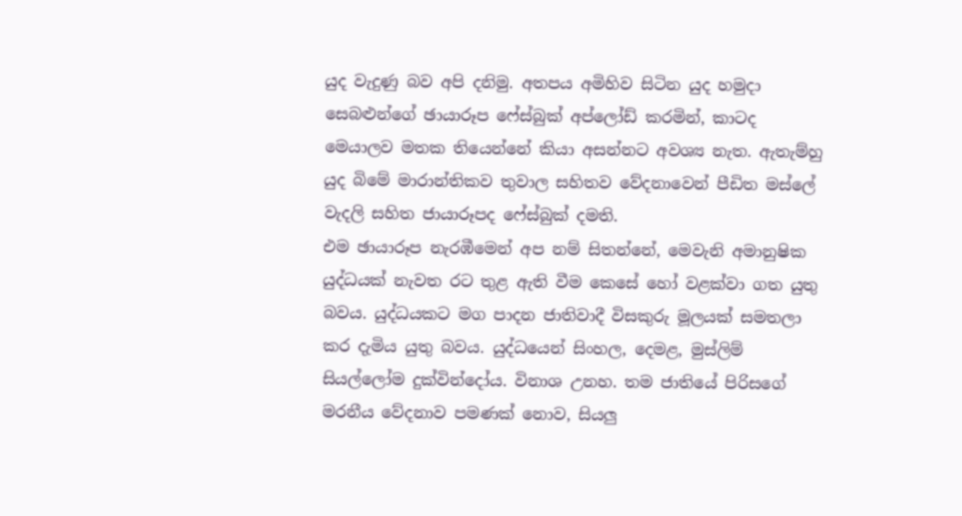යුද වැදුණු බව අපි දනිමු. අතපය අමිහිව සිටින යුද හමුදා සෙබළුන්ගේ ඡායාරූප ෆේස්බුක් අප්ලෝඩ් කරමින්, කාටද මෙයාලව මතක තියෙන්නේ කියා අසන්නට අවශ්‍ය නැත. ඇතැම්හු යුද බිමේ මාරාන්තිකව තුවාල සහිතව වේදනාවෙන් පීඩිත මස්ලේ වැදලි සහිත ජායාරූපද ෆේස්බුක් දමති.
එම ඡායාරූප නැරඹීමෙන් අප නම් සිතන්නේ, මෙවැනි අමානුෂික යුද්ධයක් නැවත රට තුළ ඇති වීම කෙසේ හෝ වළක්වා ගත යුතු බවය. යුද්ධයකට මග පාදන ජාතිවාදී විසකුරු මූලයක් සමතලා කර දැමිය යුතු බවය. යුද්ධයෙන් සිංහල, දෙමළ, මුස්ලිම් සියල්ලෝම දුක්වින්දෝය. විනාශ උනහ. තම ජාතියේ පිරිසගේ මරනීය වේදනාව පමණක් නොව, සියලු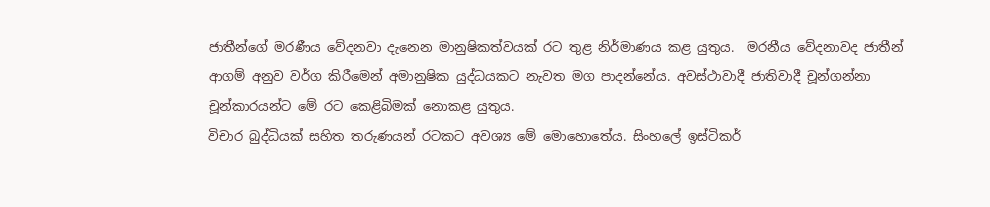ජාතීන්ගේ මරණීය වේදනවා දැනෙන මානුෂිකත්වයක් රට තුළ නිර්මාණය කළ යුතුය.  මරනීය වේදනාවද ජාතීන් ආගම් අනුව වර්ග කිරීමෙන් අමානුෂික යුද්ධයකට නැවත මග පාදන්නේය. අවස්ථාවාදී ජාතිවාදී චූන්ගන්නා චූන්කාරයන්ට මේ රට කෙළිබිමක් නොකළ යුතුය.
විචාර බුද්ධියක් සහිත තරුණයන් රටකට අවශ්‍ය මේ මොහොතේය. සිංහලේ ඉස්ටිකර්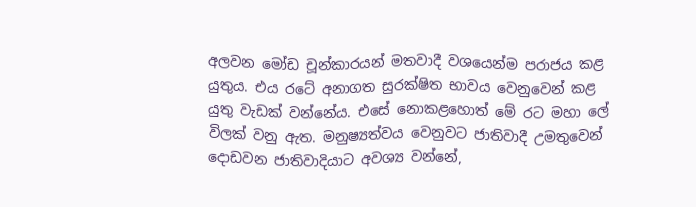අලවන මෝඩ චූන්කාරයන් මතවාදී වශයෙන්ම පරාජය කළ යුතුය. එය රටේ අනාගත සුරක්ෂිත භාවය වෙනුවෙන් කළ යුතු වැඩක් වන්නේය. එසේ නොකළහොත් මේ රට මහා ලේ විලක් වනු ඇත. මනුෂ්‍යත්වය වෙනුවට ජාතිවාදී උමතුවෙන් දොඩවන ජාතිවාදියාට අවශ්‍ය වන්නේ,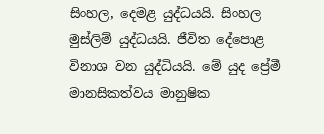සිංහල, දෙමළ යුද්ධයයි. සිංහල මුස්ලිම් යුද්ධයයි. ජීවිත දේපොළ විනාශ වන යුද්ධියයි. මේ යුද ප්‍රේමී මානසිකත්වය මානුෂික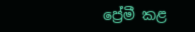ප්‍රේමී කළ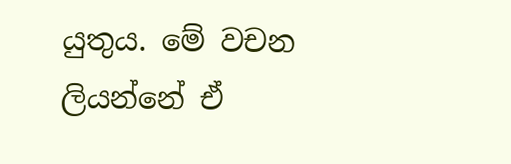යුතුය. මේ වචන ලියන්නේ ඒ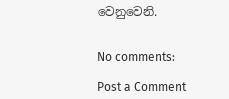වෙනුවෙනි.


No comments:

Post a Comment